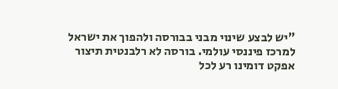"יש לבצע שינוי מבני בבורסה ולהפוך את ישראל למרכז פיננסי עולמי. בורסה לא רלבנטית תיצור אפקט דומינו רע לכל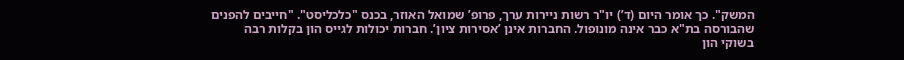המשק". כך אומר היום (ד’) יו"ר רשות ניירות ערך, פרופ’ שמואל האוזר, בכנס "כלכליסט". "חייבים להפנים שהבורסה בת"א כבר אינה מונופול. החברות אינן ’אסירות ציון’. חברות יכולות לגייס הון בקלות רבה בשוקי הון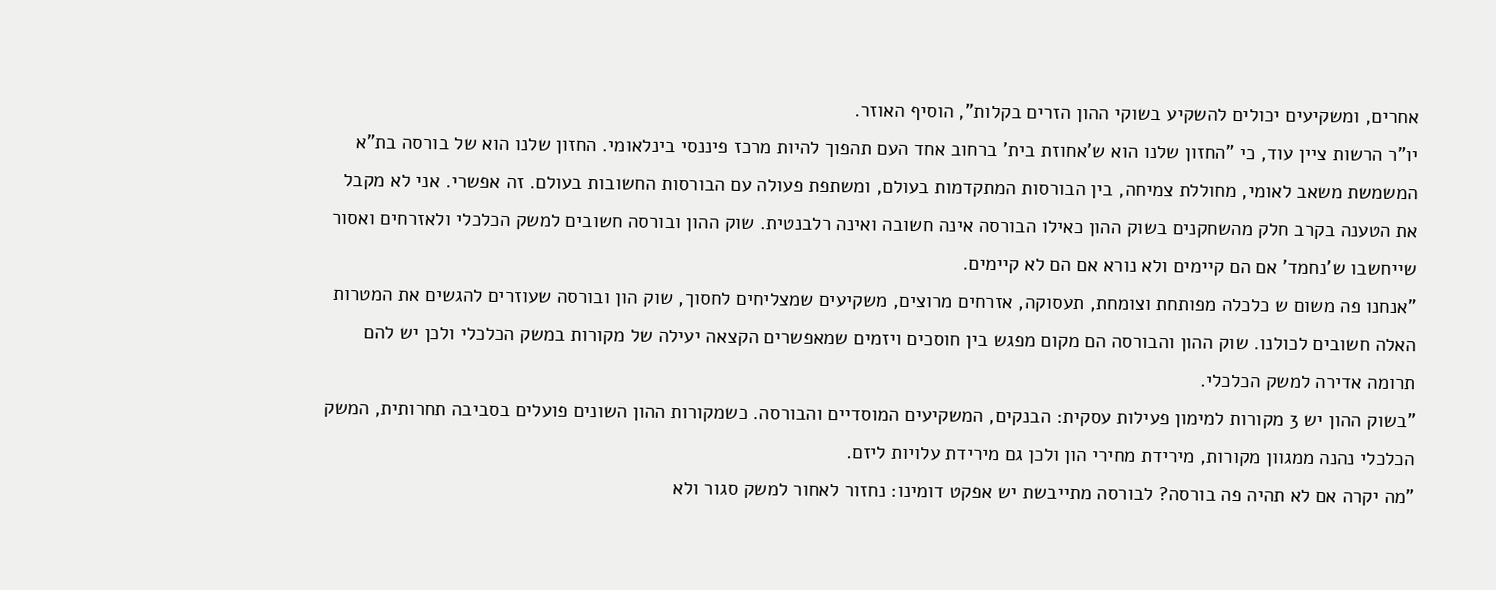אחרים, ומשקיעים יכולים להשקיע בשוקי ההון הזרים בקלות", הוסיף האוזר.
יו"ר הרשות ציין עוד, כי "החזון שלנו הוא ש’אחוזת בית’ ברחוב אחד העם תהפוך להיות מרכז פיננסי בינלאומי. החזון שלנו הוא של בורסה בת"א המשמשת משאב לאומי, מחוללת צמיחה, בין הבורסות המתקדמות בעולם, ומשתפת פעולה עם הבורסות החשובות בעולם. זה אפשרי. אני לא מקבל את הטענה בקרב חלק מהשחקנים בשוק ההון כאילו הבורסה אינה חשובה ואינה רלבנטית. שוק ההון ובורסה חשובים למשק הכלכלי ולאזרחים ואסור שייחשבו ש’נחמד’ אם הם קיימים ולא נורא אם הם לא קיימים.
"אנחנו פה משום ש כלכלה מפותחת וצומחת, תעסוקה, אזרחים מרוצים, משקיעים שמצליחים לחסוך, שוק הון ובורסה שעוזרים להגשים את המטרות האלה חשובים לכולנו. שוק ההון והבורסה הם מקום מפגש בין חוסכים ויזמים שמאפשרים הקצאה יעילה של מקורות במשק הכלכלי ולכן יש להם תרומה אדירה למשק הכלכלי.
"בשוק ההון יש 3 מקורות למימון פעילות עסקית: הבנקים, המשקיעים המוסדיים והבורסה. כשמקורות ההון השונים פועלים בסביבה תחרותית, המשק הכלכלי נהנה ממגוון מקורות, מירידת מחירי הון ולכן גם מירידת עלויות ליזם.
"מה יקרה אם לא תהיה פה בורסה? לבורסה מתייבשת יש אפקט דומינו: נחזור לאחור למשק סגור ולא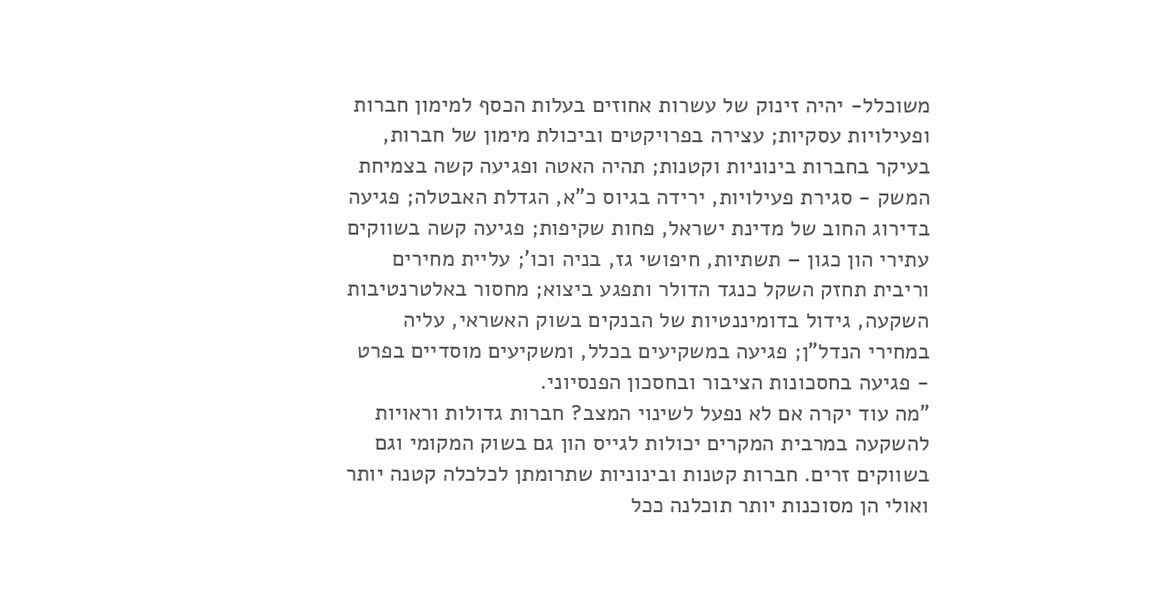משוכלל- יהיה זינוק של עשרות אחוזים בעלות הכסף למימון חברות ופעילויות עסקיות; עצירה בפרויקטים וביכולת מימון של חברות, בעיקר בחברות בינוניות וקטנות; תהיה האטה ופגיעה קשה בצמיחת המשק - סגירת פעילויות, ירידה בגיוס כ"א, הגדלת האבטלה; פגיעה בדירוג החוב של מדינת ישראל, פחות שקיפות; פגיעה קשה בשווקים עתירי הון כגון – תשתיות, חיפושי גז, בניה וכו’; עליית מחירים וריבית תחזק השקל כנגד הדולר ותפגע ביצוא; מחסור באלטרנטיבות השקעה, גידול בדומיננטיות של הבנקים בשוק האשראי, עליה במחירי הנדל"ן; פגיעה במשקיעים בכלל, ומשקיעים מוסדיים בפרט - פגיעה בחסכונות הציבור ובחסכון הפנסיוני.
"מה עוד יקרה אם לא נפעל לשינוי המצב? חברות גדולות וראויות להשקעה במרבית המקרים יכולות לגייס הון גם בשוק המקומי וגם בשווקים זרים. חברות קטנות ובינוניות שתרומתן לכלכלה קטנה יותר ואולי הן מסוכנות יותר תוכלנה ככל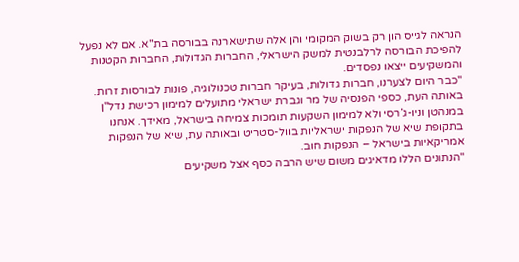הנראה לגייס הון רק בשוק המקומי והן אלה שתישארנה בבורסה בת"א. אם לא נפעל להפיכת הבורסה לרלבנטית למשק הישראלי, החברות הגדולות, החברות הקטנות והמשקיעים ייצאו נפסדים.
"כבר היום לצערנו, חברות גדולות, בעיקר חברות טכנולוגיה, פונות לבורסות זרות. באותה העת, כספי הפנסיה של מר וגברת ישראלי מתועלים למימון רכישת נדל"ן במנהטן וניו-ג’רסי ולא למימון השקעות תומכות צמיחה בישראל, מאידך. אנחנו בתקופת שיא של הנפקות ישראליות בוול-סטריט ובאותה עת, שיא של הנפקות אמריקאיות בישראל – הנפקות חוב.
"הנתונים הללו מדאיגים משום שיש הרבה כסף אצל משקיעים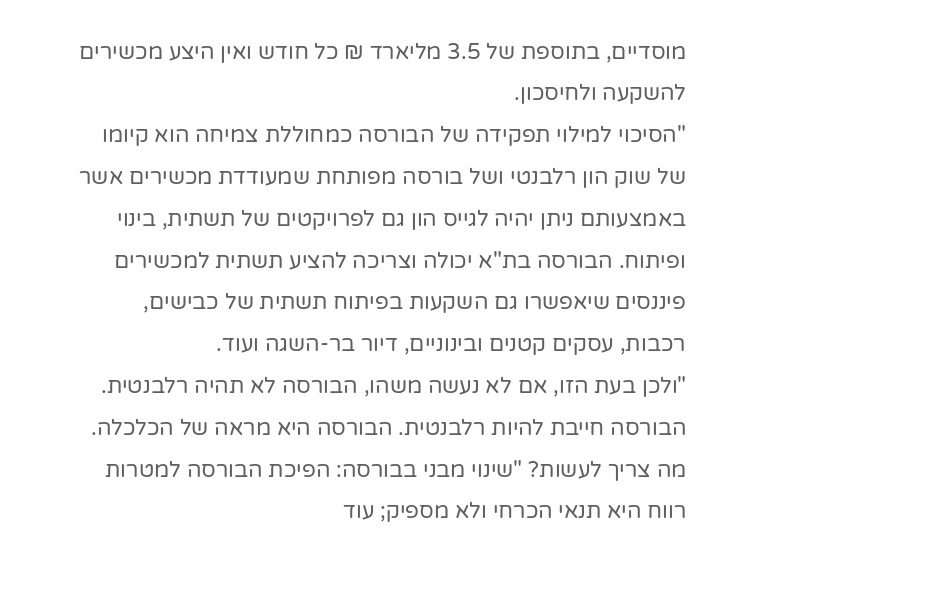מוסדיים, בתוספת של 3.5 מליארד ₪ כל חודש ואין היצע מכשירים להשקעה ולחיסכון.
"הסיכוי למילוי תפקידה של הבורסה כמחוללת צמיחה הוא קיומו של שוק הון רלבנטי ושל בורסה מפותחת שמעודדת מכשירים אשר באמצעותם ניתן יהיה לגייס הון גם לפרויקטים של תשתית, בינוי ופיתוח. הבורסה בת"א יכולה וצריכה להציע תשתית למכשירים פיננסים שיאפשרו גם השקעות בפיתוח תשתית של כבישים, רכבות, עסקים קטנים ובינוניים, דיור בר-השגה ועוד.
"ולכן בעת הזו, אם לא נעשה משהו, הבורסה לא תהיה רלבנטית. הבורסה חייבת להיות רלבנטית. הבורסה היא מראה של הכלכלה.
מה צריך לעשות? "שינוי מבני בבורסה: הפיכת הבורסה למטרות רווח היא תנאי הכרחי ולא מספיק; עוד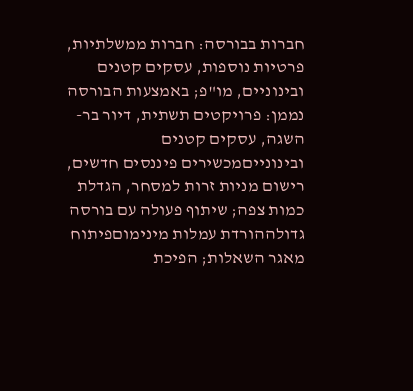חברות בבורסה: חברות ממשלתיות, פרטיות נוספות, עסקים קטנים ובינוניים, מו"פ; באמצעות הבורסה נממן: פרויקטים תשתית, דיור בר-השגה, עסקים קטנים ובינונייםמכשירים פיננסים חדשים, רישום מניות זרות למסחר, הגדלת כמות צפה; שיתוף פעולה עם בורסה גדולההורדת עמלות מינימוםפיתוח מאגר השאלות; הפיכת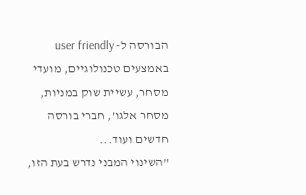הבורסה ל- user friendly באמצעים טכנולוגיים, מועדי מסחר, עשיית שוק במניות, מסחר אלגו’, חברי בורסה חדשים ועוד...
"השינוי המבני נדרש בעת הזו,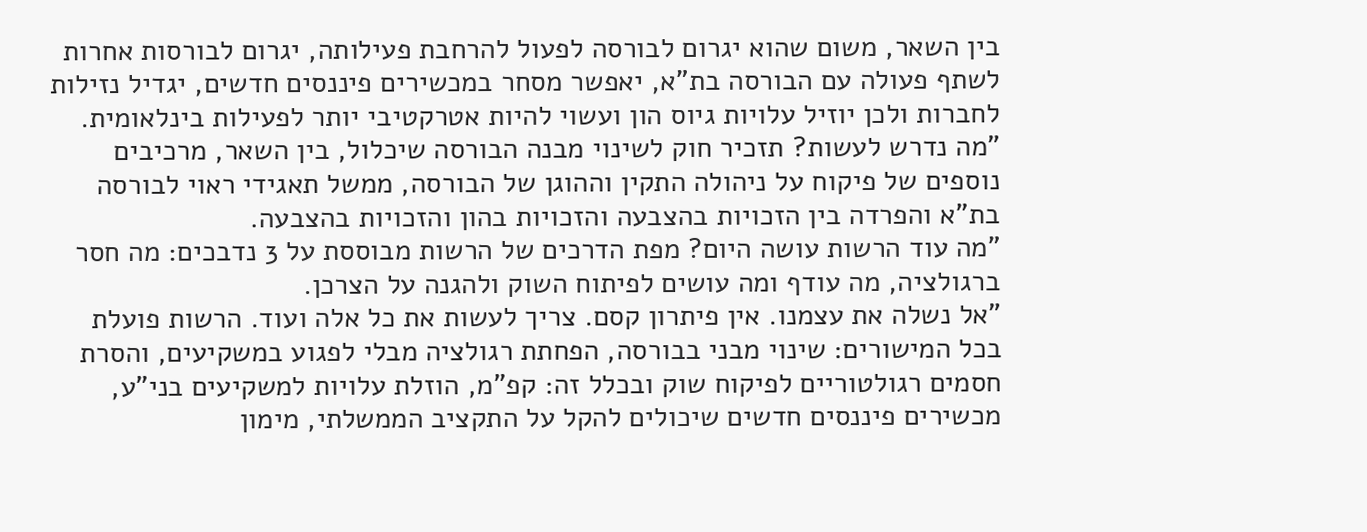בין השאר, משום שהוא יגרום לבורסה לפעול להרחבת פעילותה, יגרום לבורסות אחרות לשתף פעולה עם הבורסה בת"א, יאפשר מסחר במכשירים פיננסים חדשים, יגדיל נזילות לחברות ולכן יוזיל עלויות גיוס הון ועשוי להיות אטרקטיבי יותר לפעילות בינלאומית.
"מה נדרש לעשות? תזכיר חוק לשינוי מבנה הבורסה שיכלול, בין השאר, מרכיבים נוספים של פיקוח על ניהולה התקין וההוגן של הבורסה, ממשל תאגידי ראוי לבורסה בת"א והפרדה בין הזכויות בהצבעה והזכויות בהון והזכויות בהצבעה.
"מה עוד הרשות עושה היום? מפת הדרכים של הרשות מבוססת על 3 נדבכים: מה חסר ברגולציה, מה עודף ומה עושים לפיתוח השוק ולהגנה על הצרכן.
"אל נשלה את עצמנו. אין פיתרון קסם. צריך לעשות את כל אלה ועוד. הרשות פועלת בכל המישורים: שינוי מבני בבורסה, הפחתת רגולציה מבלי לפגוע במשקיעים, והסרת חסמים רגולטוריים לפיקוח שוק ובכלל זה: קפ"מ, הוזלת עלויות למשקיעים בני"ע, מכשירים פיננסים חדשים שיכולים להקל על התקציב הממשלתי, מימון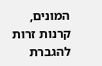המונים, קרנות זרות להגברת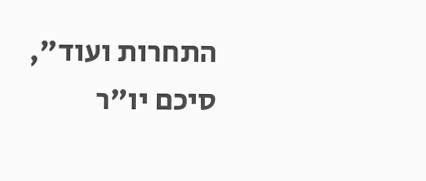התחרות ועוד", סיכם יו"ר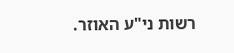רשות ני"ע האוזר.